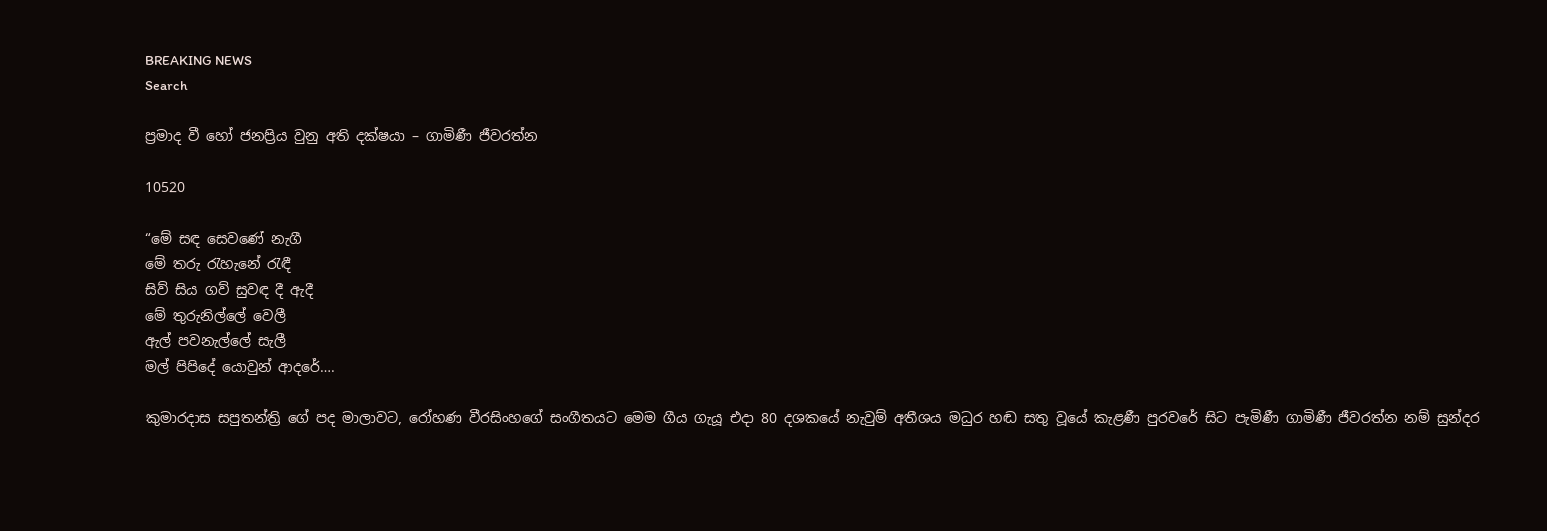BREAKING NEWS
Search

ප්‍රමාද වී හෝ ජනප්‍රිය වුනු අති දක්ෂ‍යා – ගාමිණී ජීවරත්න

10520

“මේ සඳ සෙවණේ නැගී
මේ තරු රැහැනේ රැඳී
සිව් සිය ගව් සුවඳ දී ඇදී
මේ තුරුනිල්ලේ වෙලී
ඇල් පවනැල්ලේ සැලී
මල් පිපිදේ යොවුන් ආදරේ….

කුමාරදාස සපුතන්ත්‍රි ගේ පද මාලාවට, රෝහණ වීරසිංහගේ සංගීතයට මෙම ගීය ගැයූ එදා 80 දශකයේ නැවුම් අතීශය මධුර හඬ සතු වූයේ කැළණී පුරවරේ සිට පැමිණී ගාමිණී ජීවරත්න නම් සුන්දර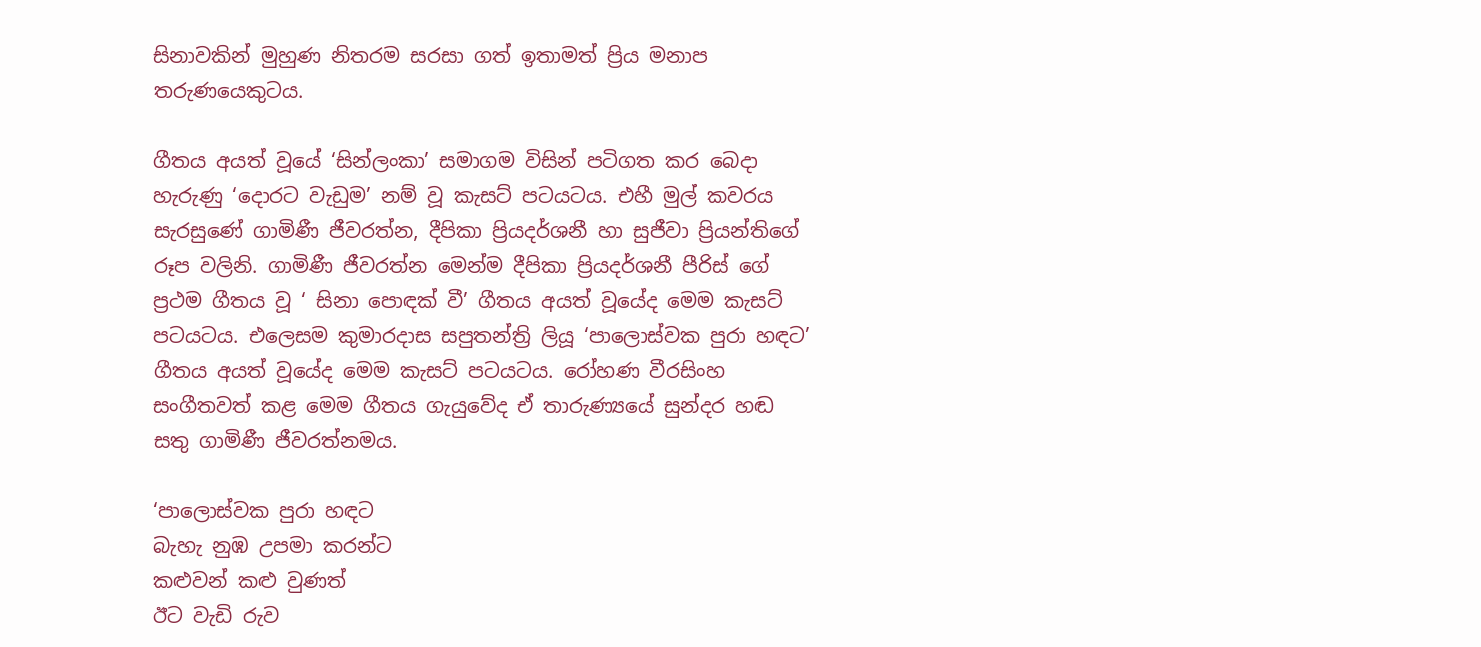සිනාවකින් මුහුණ නිතරම සරසා ගත් ඉතාමත් ප්‍රිය මනාප තරුණයෙකුටය.

ගීතය අයත් වූයේ ‘සින්ලංකා’ සමාගම විසින් පටිගත කර බෙදා හැරුණු ‘දොරට වැඩුම’ නම් වූ කැසට් පටයටය. එහී මුල් කවරය සැරසුණේ ගාමිණී ජීවරත්න, දීපිකා ප්‍රියදර්ශනී හා සුජීවා ප්‍රියන්තිගේ රූප වලිනි. ගාමිණී ජීවරත්න මෙන්ම දීපිකා ප්‍රියදර්ශනී පීරිස් ගේ ප්‍රථම ගීතය වූ ‘ සිනා පොඳක් වී’ ගීතය අයත් වූයේද මෙම කැසට් පටයටය. එලෙසම කුමාරදාස සපුතන්ත්‍රි ලියූ ‘පාලොස්වක පුරා හඳට’ ගීතය අයත් වූයේද මෙම කැසට් පටයටය. රෝහණ වීරසිංහ සංගීතවත් කළ මෙම ගීතය ගැයුවේද ඒ තාරුණ්‍යයේ සුන්දර හඬ සතු ගාමිණී ජීවරත්නමය.

‘පාලොස්වක පුරා හඳට
බැහැ නුඹ උපමා කරන්ට
කළුවන් කළු වුණත්
ඊට වැඩි රුව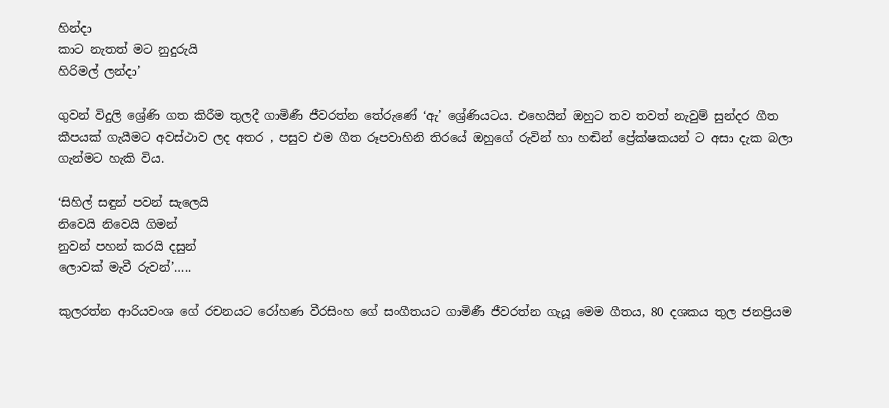හින්දා
කාට නැතත් මට නුදුරුයි
හිරිමල් ලන්දා’

ගුවන් විදුලි ශ්‍රේණි ගත කිරීම තුලදී ගාමිණී ජීවරත්න තේරුණේ ‘ඇ’ ශ්‍රේණියටය. එහෙයින් ඔහුට තව තවත් නැවුම් සුන්දර ගීත කීපයක් ගැයීමට අවස්ථාව ලද අතර , පසුව එම ගීත රූපවාහිනි තිරයේ ඔහුගේ රුවින් හා හඬින් ප්‍රේක්ෂකයන් ට අසා දැක බලා ගැන්මට හැකි විය.

‘සිහිල් සඳුන් පවන් සැලෙයි
නිවෙයි නිවෙයි ගිමන්
නුවන් පහන් කරයි දසුන්
ලොවක් මැවී රුවන්’…..

කුලරත්න ආරියවංශ ගේ රචනයට රෝහණ වීරසිංහ ගේ සංගීතයට ගාමිණී ජීවරත්න ගැයූ මෙම ගීතය, 80 දශකය තුල ජනප්‍රියම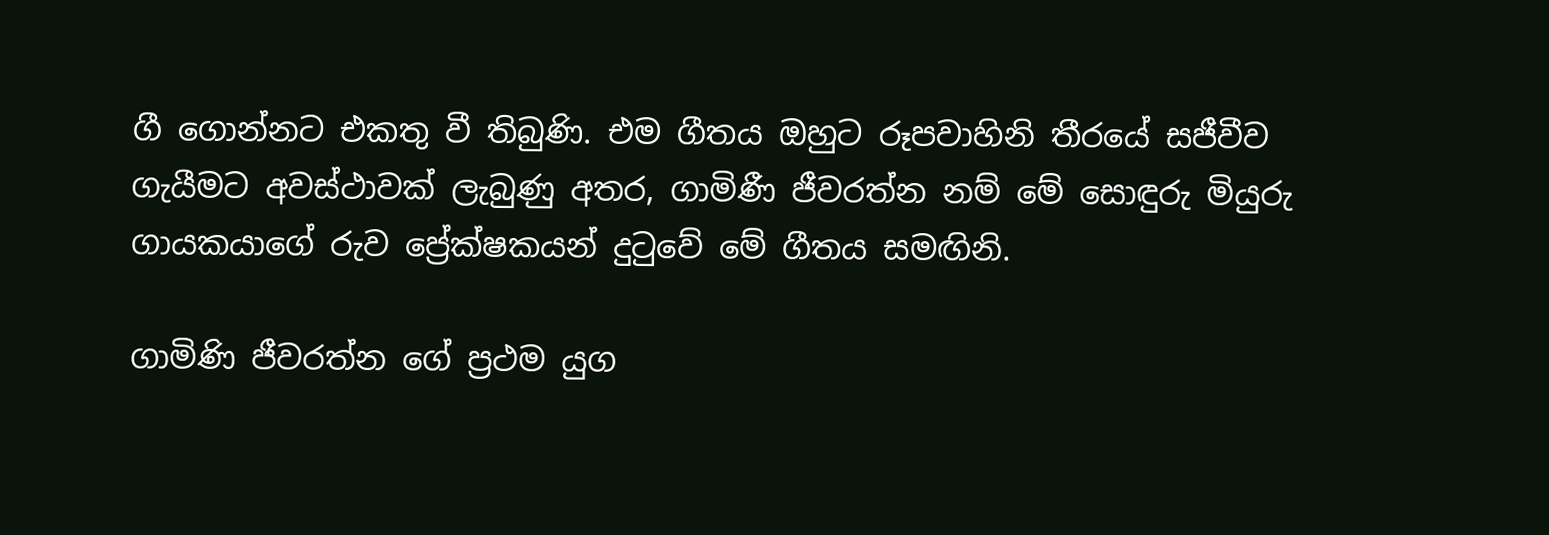ගී ගොන්නට එකතු වී තිබුණි. එම ගීතය ඔහුට රූපවාහිනි තීරයේ සජීවීව ගැයීමට අවස්ථාවක් ලැබුණු අතර, ගාමිණී ජීවරත්න නම් මේ සොඳුරු මියුරු ගායකයාගේ රුව ප්‍රේක්ෂකයන් දුටුවේ මේ ගීතය සමඟිනි.

ගාමිණි ජීවරත්න ගේ ප්‍රථම යුග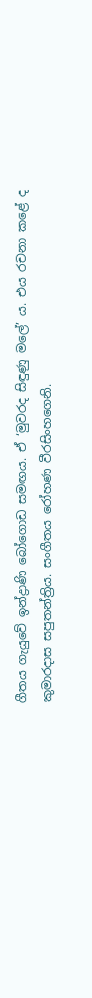ගීතය ගැයුවේ ඉන්ද්‍රාණි බෝගොඩ සමඟය. ඒ ‘මුවරද සිඳුණු මලේ’ ය. එය රචනා කළේ ද කුමාරදාස සපුතන්ත්‍රිය. සංගීතය රෝහණ වීරසිංහගෙනි.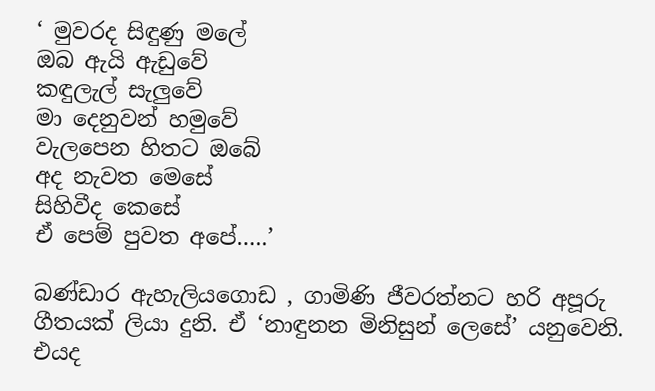‘ මුවරද සිඳුණු මලේ
ඔබ ඇයි ඇඩුවේ
කඳුලැල් සැලුවේ
මා දෙනුවන් හමුවේ
වැලපෙන හිතට ඔබේ
අද නැවත මෙසේ
සිහිවීද කෙසේ
ඒ පෙම් පුවත අපේ…..’

බණ්ඩාර ඇහැලියගොඩ , ගාමිණි ජීවරත්නට හරි අපූරු ගීතයක් ලියා දුනි. ඒ ‘නාඳුනන මිනිසුන් ලෙසේ’ යනුවෙනි. එයද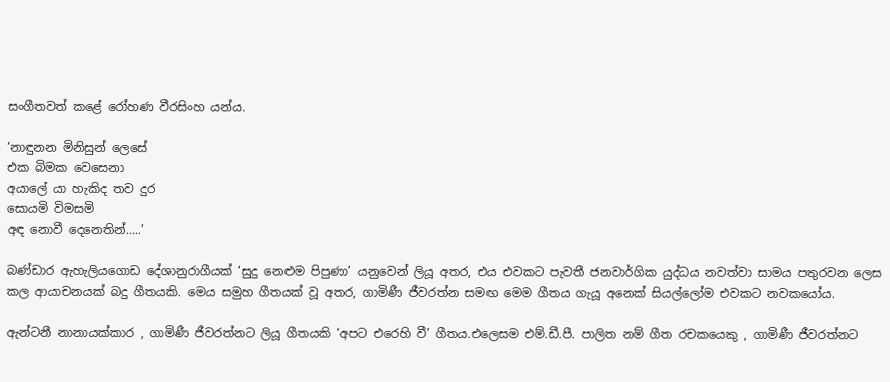සංගීතවත් කළේ රෝහණ වීරසිංහ යන්ය.

‘නාඳුනන මිනිසුන් ලෙසේ
එක බිමක වෙසෙනා
අයාලේ යා හැකිද තව දුර
සොයමි විමසමි
අඳ නොවී දෙනෙතින්…..’

බණ්ඩාර ඇහැලියගොඩ දේශානුරාගීයක් ‘සුදු නෙළුම පිපුණා’ යනුවෙන් ලියූ අතර, එය එවකට පැවතී ජනවාර්ගික යුද්ධය නවත්වා සාමය පතුරවන ලෙස කල ආයාචනයක් බදු ගීතයකි. මෙය සමුහ ගීතයක් වූ අතර, ගාමිණී ජීවරත්න සමඟ මෙම ගීතය ගැයූ අනෙක් සියල්ලෝම එවකට නවකයෝය.

ඇන්ටනී නානායක්කාර , ගාමිණී ජීවරත්නට ලියූ ගීතයකි ‘අපට එරෙහි වී’ ගීතය.එලෙසම එම්.ඩී.පී. පාලිත නම් ගීත රචකයෙකු , ගාමිණී ජීවරත්නට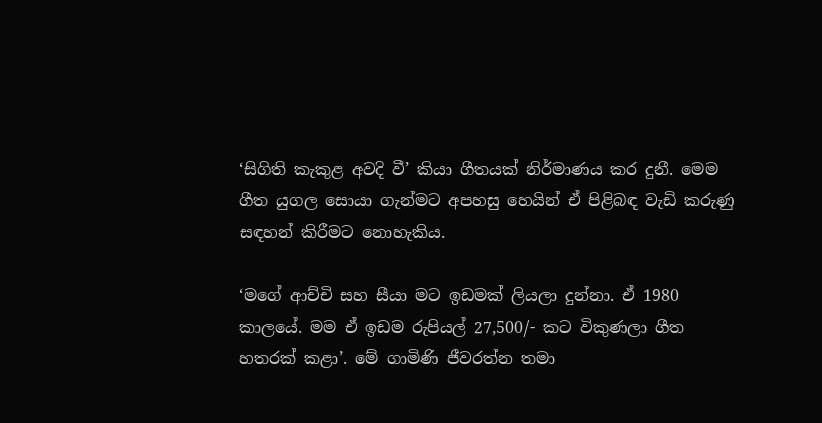‘සිගිති කැකුළ අවදි වී’ කියා ගීතයක් නිර්මාණය කර දුනී. මෙම ගීත යුගල සොයා ගැන්මට අපහසු හෙයින් ඒ පිළිබඳ වැඩි කරුණු සඳහන් කිරීමට නොහැකිය.

‘මගේ ආච්චි සහ සීයා මට ඉඩමක් ලියලා දුන්නා. ඒ 1980 කාලයේ. මම ඒ ඉඩම රුපියල් 27,500/- කට විකුණලා ගීත හතරක් කළා’. මේ ගාමිණි ජීවරත්න තමා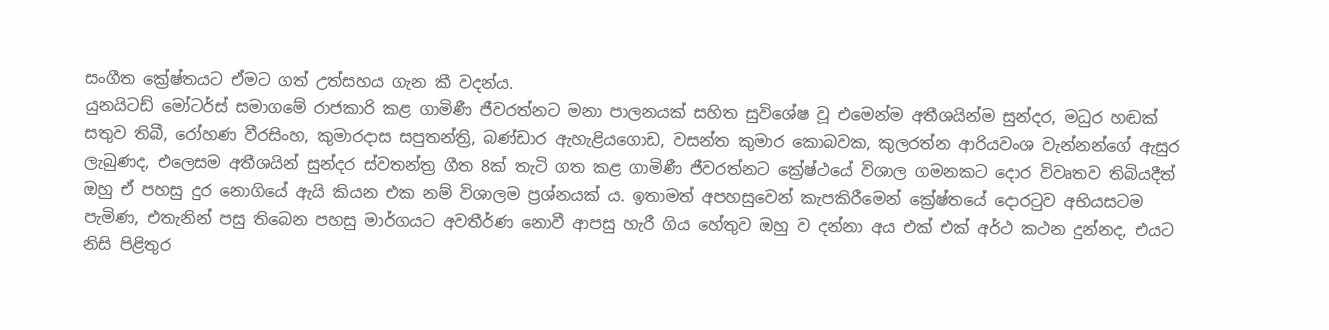සංගීත ක්‍රේෂ්තයට ඒමට ගත් උත්සහය ගැන කී වදන්ය.
යුනයිටඩ් මෝටර්ස් සමාගමේ රාජකාරි කළ ගාමිණී ජීවරත්නට මනා පාලනයක් සහිත සුවිශේෂ වූ එමෙන්ම අතීශයින්ම සුන්දර, මධුර හඬක් සතුව තිබී, රෝහණ වීරසිංහ, කුමාරදාස සපුතන්ත්‍රි, බණ්ඩාර ඇහැළියගොඩ, වසන්ත කුමාර කොබවක, කුලරත්න ආරියවංශ වැන්නන්ගේ ඇසුර ලැබුණද, එලෙසම අතීශයින් සුන්දර ස්වතන්ත්‍ර ගීත 8ක් තැටි ගත කළ ගාමිණී ජීවරත්නට ක්‍රේෂ්ථයේ විශාල ගමනකට දොර විවෘතව තිබියදීත් ඔහු ඒ පහසු දුර නොගියේ ඇයි කියන එක නම් විශාලම ප්‍රශ්නයක් ය. ඉතාමත් අපහසුවෙන් කැපකිරීමෙන් ක්‍රේෂ්තයේ දොරටුව අභියසටම පැමිණ, එතැනින් පසු තිබෙන පහසු මාර්ගයට අවතීර්ණ නොවී ආපසු හැරී ගිය හේතුව ඔහු ව දන්නා අය එක් එක් අර්ථ කථන දුන්නද, එයට නිසි පිළිතුර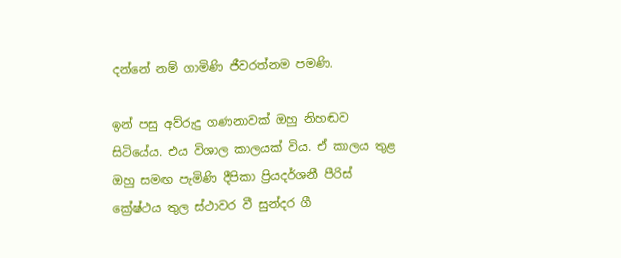දන්නේ නම් ගාමිණි ජීවරත්නම පමණි.

ඉන් පසු අව්රුදු ගණනාවක් ඔහු නිහඬව සිටියේය. එය විශාල කාලයක් විය. ඒ කාලය තුළ ඔහු සමඟ පැමිණි දීපිකා ප්‍රියදර්ශනී පීරිස් ක්‍රේෂ්ථය තුල ස්ථාවර වී සුන්දර ගී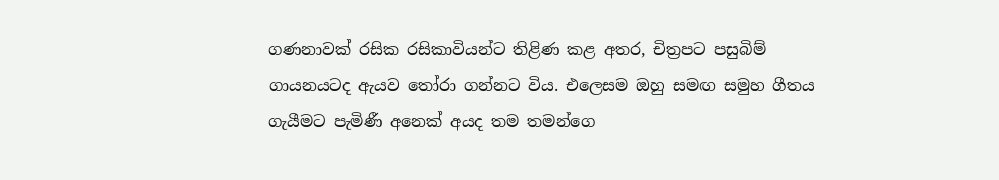ගණනාවක් රසික රසිකාවියන්ට තිළිණ කළ අතර, චිත්‍රපට පසුබිම් ගායනයටද ඇයව තෝරා ගන්නට විය. එලෙසම ඔහු සමඟ සමුහ ගීතය ගැයීමට පැමිණී අනෙක් අයද තම තමන්ගෙ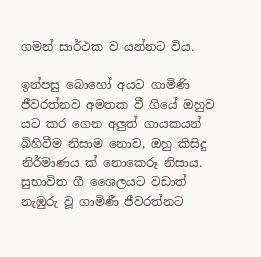ගමන් සාර්ථක ව යන්නට විය.

ඉන්පසු බොහෝ අයට ගාමිණි ජීවරත්නව අමතක වී ගියේ ඔහුව යට කර ගෙන අලුත් ගායකයන් බිහිවීම නිසාම නොව, ඔහු කිසිදු නිර්මාණය ක් නොකෙරූ නිසාය. සුභාවිත ගී ශෛලයට වඩාත් නැඹුරු වූ ගාමිණී ජීවරත්නට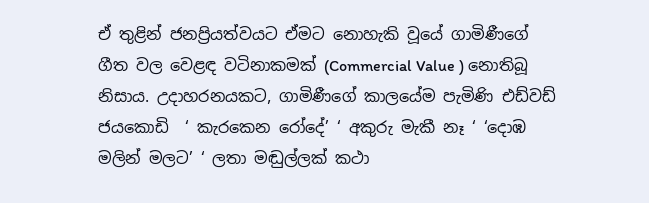ඒ තුළින් ජනප්‍රියත්වයට ඒමට නොහැකි වූයේ ගාමිණීගේ ගීත වල වෙළඳ වටිනාකමක් (Commercial Value ) නොතිබූ නිසාය. උදාහරනයකට, ගාමිණීගේ කාලයේම පැමිණි එඩ්වඩ් ජයකොඩි  ‘ කැරකෙන රෝදේ’ ‘ අකුරු මැකී නෑ ‘ ‘දොඹ මලින් මලට’ ‘ ලතා මඬුල්ලක් කථා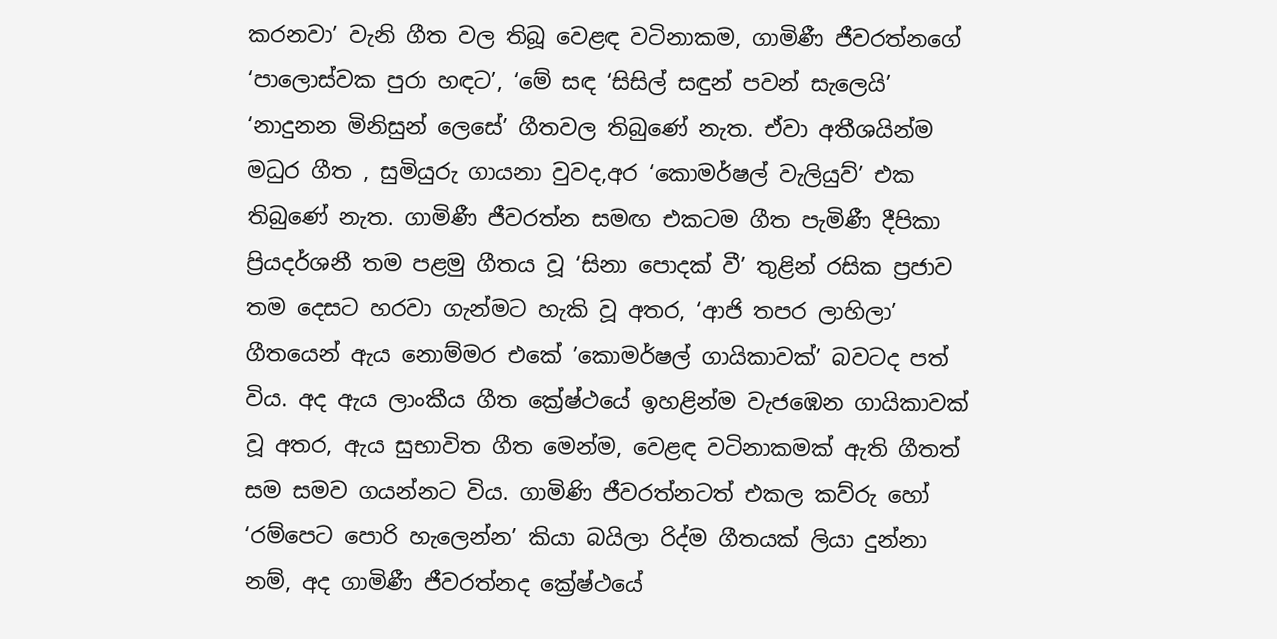කරනවා’ වැනි ගීත වල තිබූ වෙළඳ වටිනාකම, ගාමිණී ජීවරත්නගේ ‘පාලොස්වක පුරා හඳට’, ‘මේ සඳ ‘සිසිල් සඳුන් පවන් සැලෙයි’ ‘නාදුනන මිනිසුන් ලෙසේ’ ගීතවල තිබුණේ නැත. ඒවා අතීශයින්ම මධුර ගීත , සුමියුරු ගායනා වුවද,අර ‘කොමර්ෂල් වැලියුව්’ එක තිබුණේ නැත. ගාමිණී ජීවරත්න සමඟ එකටම ගීත පැමිණී දීපිකා ප්‍රියදර්ශනී තම පළමු ගීතය වූ ‘සිනා පොදක් වී’ තුළින් රසික ප්‍රජාව තම දෙසට හරවා ගැන්මට හැකි වූ අතර, ‘ආජි තපර ලාහිලා’ ගීතයෙන් ඇය නොම්මර එකේ ’කොමර්ෂල් ගායිකාවක්’ බවටද පත් විය. අද ඇය ලාංකීය ගීත ක්‍රේෂ්ථයේ ඉහළින්ම වැජඹෙන ගායිකාවක් වූ අතර, ඇය සුභාවිත ගීත මෙන්ම, වෙළඳ වටිනාකමක් ඇති ගීතත් සම සමව ගයන්නට විය. ගාමිණි ජීවරත්නටත් එකල කව්රු හෝ ‘රම්පෙට පොරි හැලෙන්න’ කියා බයිලා රිද්ම ගීතයක් ලියා දුන්නා නම්, අද ගාමිණී ජීවරත්නද ක්‍රේෂ්ථයේ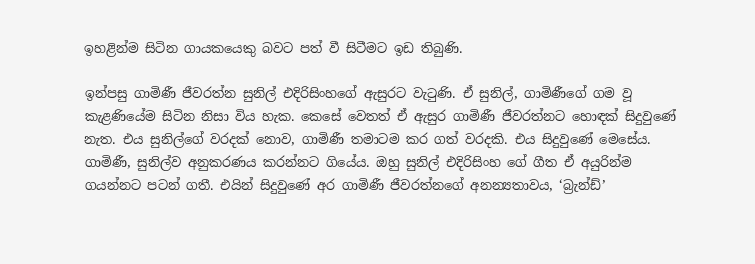ඉහළින්ම සිටින ගායකයෙකු බවට පත් වී සිටීමට ඉඩ තිබුණි.

ඉන්පසු ගාමිණී ජීවරත්න සුනිල් එදිරිසිංහගේ ඇසුරට වැටුණි. ඒ සුනිල්, ගාමිණීගේ ගම වූ කැළණියේම සිටින නිසා විය හැක. කෙසේ වෙතත් ඒ ඇසුර ගාමිණී ජීවරත්නට හොඳක් සිදුවුණේ නැත. එය සුනිල්ගේ වරදක් නොව, ගාමිණී තමාටම කර ගත් වරදකි. එය සිදුවුණේ මෙසේය. ගාමිණී, සුනිල්ව අනුකරණය කරන්නට ගියේය. ඔහු සුනිල් එදිරිසිංහ ගේ ගීත ඒ අයුරින්ම ගයන්නට පටන් ගතී. එයින් සිදුවුණේ අර ගාමිණී ජීවරත්නගේ අනන්‍යතාවය, ‘බ්‍රැන්ඩ්’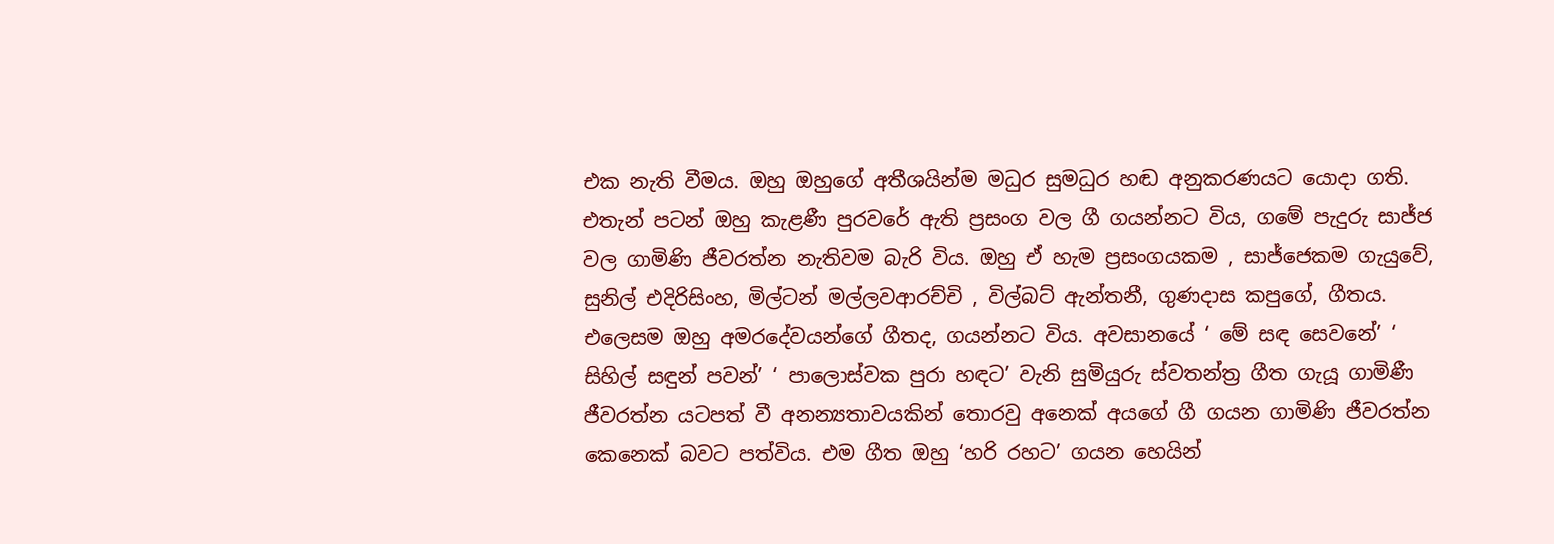එක නැති වීමය. ඔහු ඔහුගේ අතීශයින්ම මධුර සුමධුර හඬ අනුකරණයට යොදා ගති. එතැන් පටන් ඔහු කැළණී පුරවරේ ඇති ප්‍රසංග වල ගී ගයන්නට විය, ගමේ පැදුරු සාජ්ජ වල ගාමිණි ජීවරත්න නැතිවම බැරි විය. ඔහු ඒ හැම ප්‍රසංගයකම , සාජ්ජෙකම ගැයුවේ, සුනිල් එදිරිසිංහ, මිල්ටන් මල්ලවආරච්චි , විල්බට් ඇන්තනී, ගුණදාස කපුගේ, ගීතය. එලෙසම ඔහු අමරදේවයන්ගේ ගීතද, ගයන්නට විය. අවසානයේ ‘ මේ සඳ සෙවනේ’ ‘ සිහිල් සඳුන් පවන්’ ‘ පාලොස්වක පුරා හඳට’ වැනි සුමියුරු ස්වතන්ත්‍ර ගීත ගැයූ ගාමිණී ජීවරත්න යටපත් වී අනන්‍යතාවයකින් තොරවු අනෙක් අයගේ ගී ගයන ගාමිණි ජීවරත්න කෙනෙක් බවට පත්විය. එම ගීත ඔහු ‘හරි රහට’ ගයන හෙයින්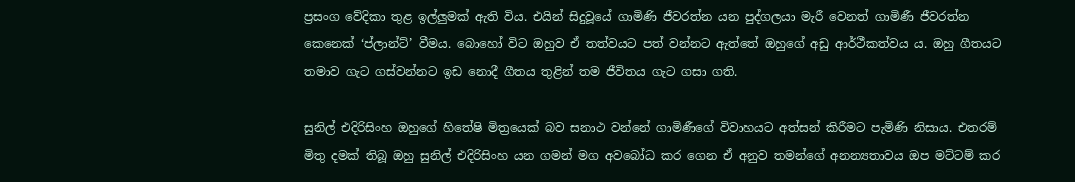ප්‍රසංග වේදිකා තුළ ඉල්ලුමක් ඇති විය. එයින් සිදුවූයේ ගාමිණි ජීවරත්න යන පුද්ගලයා මැරී වෙනත් ගාමිණී ජීවරත්න කෙනෙක් ‘ප්ලාන්ට්’ වීමය. බොහෝ විට ඔහුව ඒ තත්වයට පත් වන්නට ඇත්තේ ඔහුගේ අඩු ආර්ථීකත්වය ය. ඔහු ගීතයට තමාව ගැට ගස්වන්නට ඉඩ නොදී ගීතය තුළින් තම ජීවිතය ගැට ගසා ගති.

සුනිල් එදිරිසිංහ ඔහුගේ හිතේෂි මිත්‍රයෙක් බව සනාථ වන්නේ ගාමිණීගේ විවාහයට අත්සන් කිරීමට පැමිණි නිසාය. එතරම් මිතු දමක් තිබූ ඔහු සුනිල් එදිරිසිංහ යන ගමන් මග අවබෝධ කර ගෙන ඒ අනුව තමන්ගේ අනන්‍යතාවය ඔප මට්ටම් කර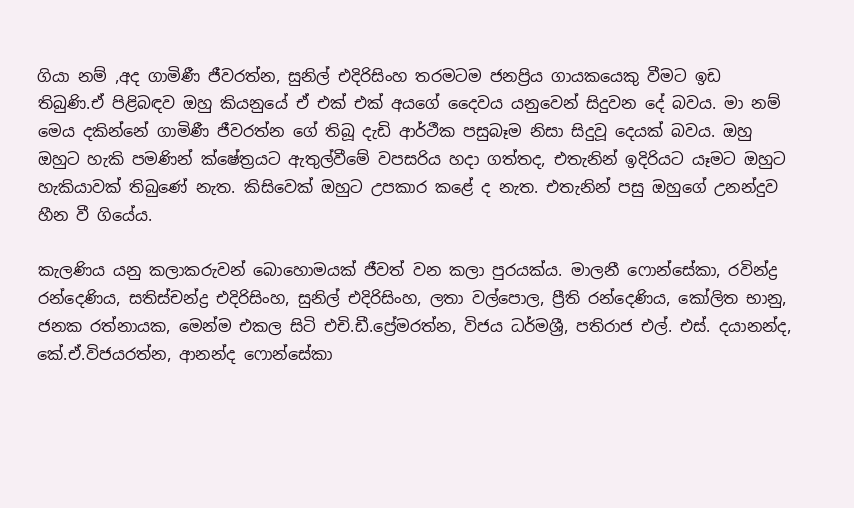ගියා නම් ,අද ගාමිණී ජීවරත්න, සුනිල් එදිරිසිංහ තරමටම ජනප්‍රිය ගායකයෙකු වීමට ඉඩ තිබුණි.ඒ පිළිබඳව ඔහු කියනුයේ ඒ එක් එක් අයගේ දෛවය යනුවෙන් සිදුවන දේ බවය. මා නම් මෙය දකින්නේ ගාමිණී ජීවරත්න ගේ තිබූ දැඩි ආර්ථීක පසුබෑම නිසා සිදුවූ දෙයක් බවය. ඔහු ඔහුට හැකි පමණින් ක්ෂේත්‍රයට ඇතුල්වීමේ වපසරිය හදා ගත්තද, එතැනින් ඉදිරියට යෑමට ඔහුට හැකියාවක් තිබුණේ නැත. කිසිවෙක් ඔහුට උපකාර කළේ ද නැත. එතැනින් පසු ඔහුගේ උනන්දුව හීන වී ගියේය.

කැලණිය යනු කලාකරුවන් බොහොමයක් ජීවත් වන කලා පුරයක්ය. මාලනී ෆොන්සේකා, රවින්ද්‍ර රන්දෙණිය, සතිස්චන්ද්‍ර එදිරිසිංහ, සුනිල් එදිරිසිංහ, ලතා වල්පොල, ප්‍රීති රන්දෙණිය, කෝලිත භානු, ජනක රත්නායක, මෙන්ම එකල සිටි එචි.ඩී.ප්‍රේමරත්න, විජය ධර්මශ්‍රී, පතිරාජ එල්. එස්. දයානන්ද, කේ.ඒ.විජයරත්න, ආනන්ද ෆොන්සේකා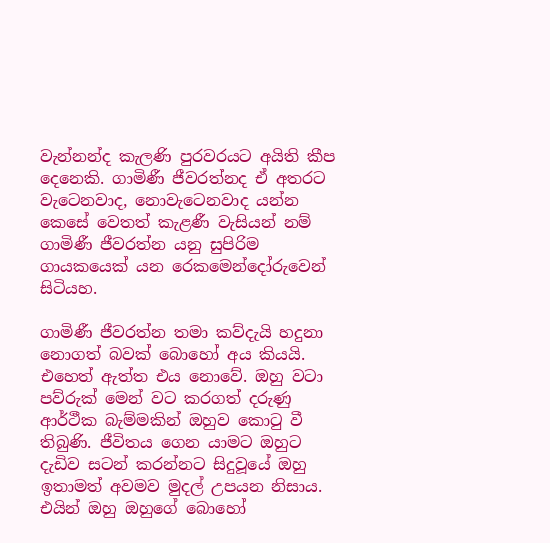වැන්නන්ද කැලණි පුරවරයට අයිති කීප දෙනෙකි. ගාමිණී ජීවරත්නද ඒ අතරට වැටෙනවාද, නොවැටෙනවාද යන්න කෙසේ වෙතත් කැළණී වැසියන් නම් ගාමිණී ජීවරත්න යනු සුපිරිම ගායකයෙක් යන රෙකමෙන්දෝරුවෙන් සිටියහ.

ගාමිණී ජීවරත්න තමා කව්දැයි හදුනා නොගත් බවක් බොහෝ අය කියයි. එහෙත් ඇත්ත එය නොවේ. ඔහු වටා පව්රුක් මෙන් වට කරගත් දරුණු ආර්ථීක බැම්මකින් ඔහුව කොටු වී තිබුණි. ජීවිතය ගෙන යාමට ඔහුට දැඩිව සටන් කරන්නට සිදුවූයේ ඔහු ඉතාමත් අවමව මුදල් උපයන නිසාය. එයින් ඔහු ඔහුගේ බොහෝ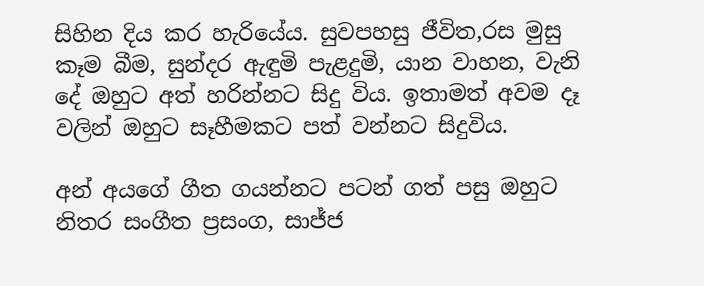සිහින දිය කර හැරියේය. සුවපහසු ජීවිත,රස මුසු කෑම බීම, සුන්දර ඇඳුමි පැළදුමි, යාන වාහන, වැනි දේ ඔහුට අත් හරින්නට සිදු විය. ඉතාමත් අවම දෑ වලින් ඔහුට සෑහීමකට පත් වන්නට සිදුවිය.

අන් අයගේ ගීත ගයන්නට පටන් ගත් පසු ඔහුට නිතර සංගීත ප්‍රසංග, සාජ්ජ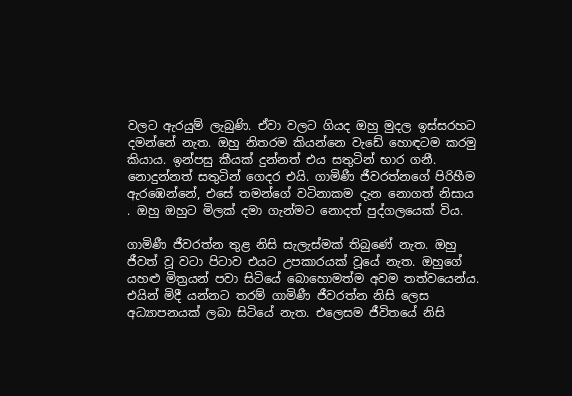වලට ඇරයුම් ලැබුණි. ඒවා වලට ගියද ඔහු මුදල ඉස්සරහට දමන්නේ නැත. ඔහු නිතරම කියන්නෙ වැඩේ හොඳටම කරමු කියාය. ඉන්පසු කීයක් දුන්නත් එය සතුටින් භාර ගනී. නොදුන්නත් සතුටින් ගෙදර එයි. ගාමිණී ජීවරත්නගේ පිරිහීම ඇරඹෙන්නේ, එසේ තමන්ගේ වටිනාකම දැන නොගත් නිසාය . ඔහු ඔහුට මිලක් දමා ගැන්මට නොදත් පුද්ගලයෙක් විය.

ගාමිණී ජීවරත්න තුළ නිසි සැලැස්මක් තිබුණේ නැත. ඔහු ජීවත් වූ වටා පිටාව එයට උපකාරයක් වූයේ නැත. ඔහුගේ යහළු මිත්‍රයන් පවා සිටියේ බොහොමත්ම අවම තත්වයෙන්ය. එයින් මිදී යන්නට තරම් ගාමිණී ජීවරත්න නිසි ලෙස අධ්‍යාපනයක් ලබා සිටියේ නැත. එලෙසම ජීවිතයේ නිසි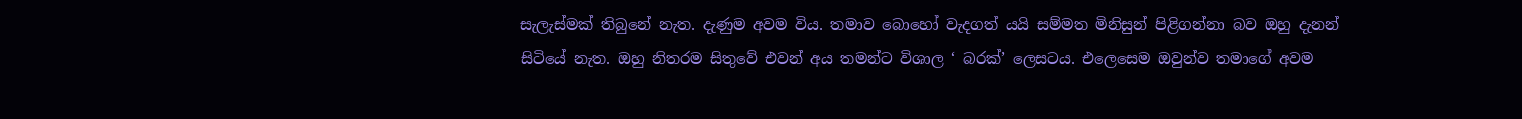සැලැස්මක් තිබුනේ නැත. දැණුම අවම විය. තමාව බොහෝ වැදගත් යයි සම්මත මිනිසුන් පිළිගන්නා බව ඔහු දැනන් සිටියේ නැත. ඔහු නිතරම සිතුවේ එවන් අය තමන්ට විශාල ‘ බරක්’ ලෙසටය. එලෙසෙම ඔවුන්ව තමාගේ අවම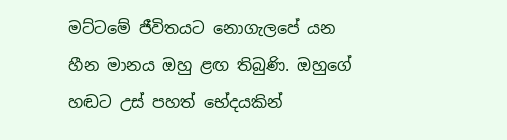මට්ටමේ ජීවිතයට නොගැලපේ යන හීන මානය ඔහු ළඟ තිබුණි. ඔහුගේ හඬට උස් පහත් භේදයකින්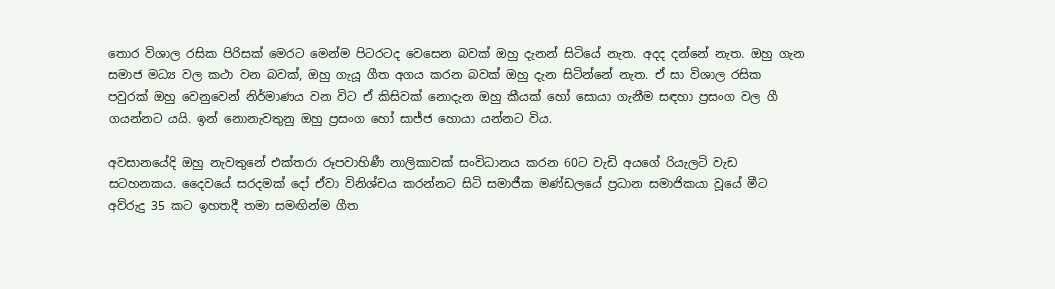තොර විශාල රසික පිරිසක් මෙරට මෙන්ම පිටරටද වෙසෙන බවක් ඔහු දැනන් සිටියේ නැත. අදද දන්නේ නැත. ඔහු ගැන සමාජ මධ්‍ය වල කථා වන බවක්, ඔහු ගැයූ ගීත අගය කරන බවක් ඔහු දැන සිටින්නේ නැත. ඒ සා විශාල රසික පවුරක් ඔහු වෙනුවෙන් නිර්මාණය වන විට ඒ කිසිවක් නොදැන ඔහු කීයක් හෝ සොයා ගැනීම සඳහා ප්‍රසංග වල ගී ගයන්නට යයි. ඉන් නොනැවතුනු ඔහු ප්‍රසංග හෝ සාජ්ජ හොයා යන්නට විය.

අවසානයේදි ඔහු නැවතුනේ එක්තරා රූපවාහිණී නාලිකාවක් සංවිධානය කරන 60ට වැඩි අයගේ රියැලටි වැඩ සටහනකය. දෛවයේ සරදමක් දෝ ඒවා විනිශ්චය කරන්නට සිටි සමාජීක මණ්ඩලයේ ප්‍රධාන සමාජිකයා වූයේ මීට අව්රුදු 35 කට ඉහතදී තමා සමඟින්ම ගීත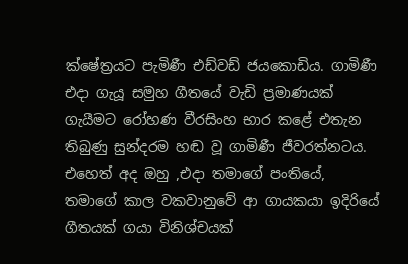ක්ෂේත්‍රයට පැමිණී එඩ්වඩ් ජයකොඩිය. ගාමිණී එදා ගැයූ සමුහ ගීතයේ වැඩි ප්‍රමාණයක් ගැයීමට රෝහණ වීරසිංහ භාර කළේ එතැන තිබුණු සුන්දරම හඬ වූ ගාමිණී ජීවරත්නටය. එහෙත් අද ඔහු ,එදා තමාගේ පංතියේ, තමාගේ කාල වකවානුවේ ආ ගායකයා ඉදිරියේ ගීතයක් ගයා විනිශ්චයක්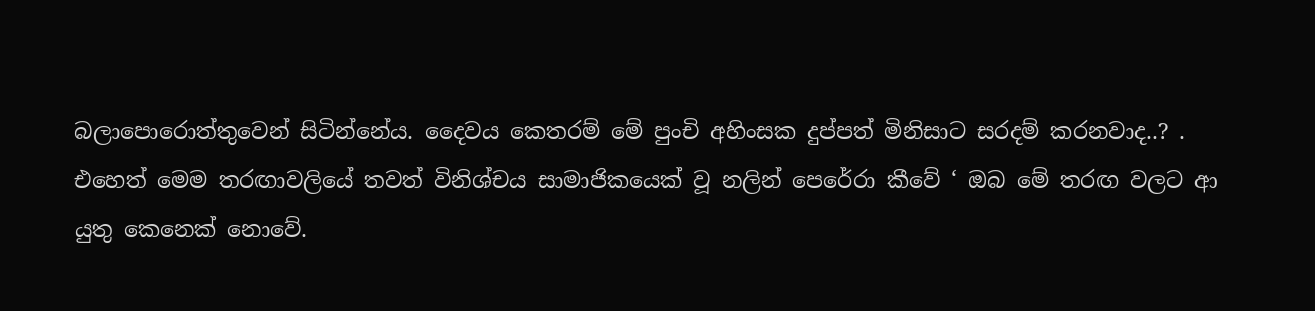බලාපොරොත්තුවෙන් සිටින්නේය. දෛවය කෙතරම් මේ පුංචි අහිංසක දුප්පත් මිනිසාට සරදම් කරනවාද..? . එහෙත් මෙම තරඟාවලියේ තවත් විනිශ්චය සාමාජිකයෙක් වූ නලින් පෙරේරා කීවේ ‘ ඔබ මේ තරඟ වලට ආ යුතු කෙනෙක් නොවේ.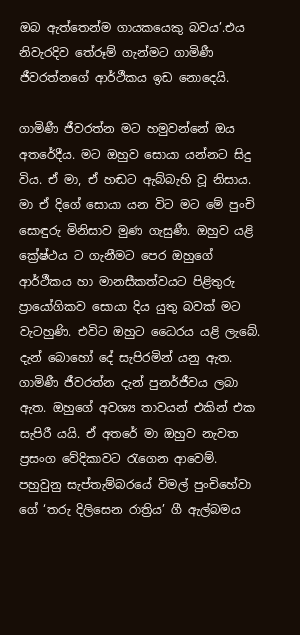ඔබ ඇත්තෙන්ම ගායකයෙකු බවය’.එය නිවැරදිව තේරූම් ගැන්මට ගාමිණී ජීවරත්නගේ ආර්ථීකය ඉඩ නොදෙයි.

ගාමිණී ජීවරත්න මට හමුවන්නේ ඔය අතරේදීය. මට ඔහුව සොයා යන්නට සිදු විය. ඒ මා, ඒ හඬට ඇබ්බැහි වූ නිසාය. මා ඒ දිගේ සොයා යන විට මට මේ පුංචි සොඳුරු මිනිසාව මුණ ගැසුණී. ඔහුව යළි ක්‍රේෂ්ථය ට ගැනීමට පෙර ඔහුගේ ආර්ථීකය හා මානසීකත්වයට පිළිතුරු ප්‍රායෝගිකව සොයා දිය යුතු බවක් මට වැටහුණි. එවිට ඔහුට ධෛරය යළි ලැබේ. දැන් බොහෝ දේ සැපිරමින් යනු ඇත. ගාමිණී ජීවරත්න දැන් පුනර්ජීවය ලබා ඇත. ඔහුගේ අවශ්‍ය තාවයන් එකින් එක සැපිරී යයි. ඒ අතරේ මා ඔහුව නැවත ප්‍රසංග වේදිකාවට රැගෙන ආවෙම්. පහුවුනු සැප්තැම්බරයේ විමල් පුංචිහේවා ගේ ‘තරු දිලිසෙන රාත්‍රිය’ ගී ඇල්බමය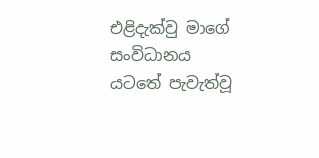එළිදැක්වු මාගේ සංවිධානය යටතේ පැවැත්වූ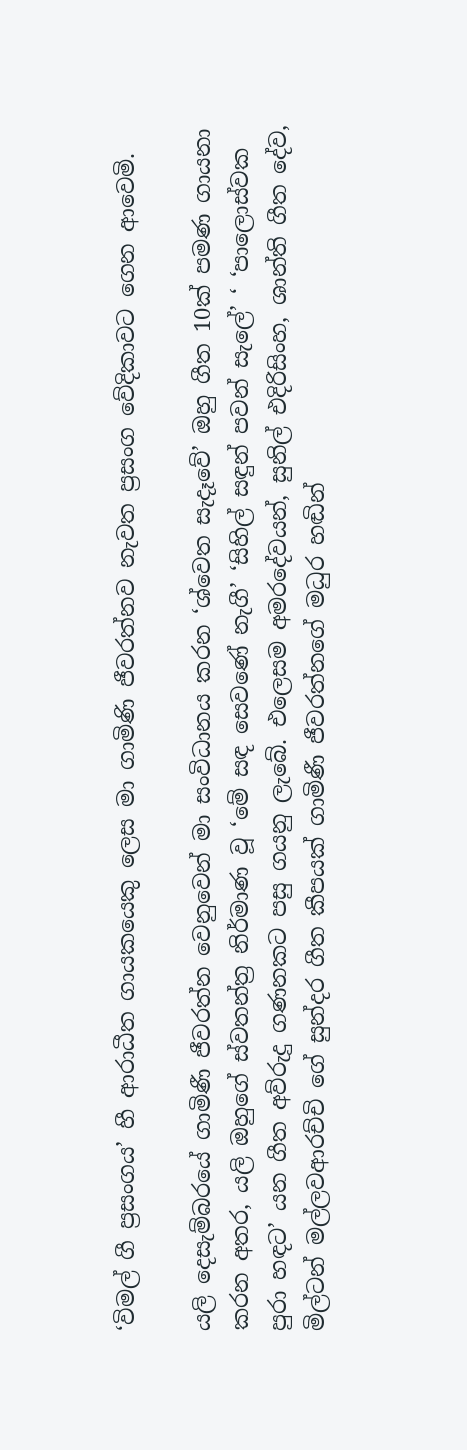‘විමල් ගී ප්‍රසංගය’ හී ආරාධීත ගායකයෙකු ලෙස මා ගාමිණි ජීවරත්නව නැවත ප්‍රසංග වේදිකාවට ගෙන ආවෙමි.

යලි දෙසැම්බරයේ ගාමිණී ජීවරත්න වෙනුවෙන් මා සංවිධානය කරන ‘ශ්වෙත සැදෑවේ’ ඔහු ගීත 10ක් පමණ ගායනා කරන අතර, යලි ඔහුගේ ස්වතන්ත්‍ර නිර්මාණ වූ ‘මේ සඳ සෙවණේ නැගී’ ‘සිහිල් සඳුන් පවන් සැලේ’ ‘ ‘පාලොස්වක පුරා හඳට’ යන ගීත අව්රුදු ගණනකට පසු ගයනු ලැබේ. එලෙසම අමරදේවයන්, සුනිල් එදිරිසිංහ, ශාන්ති ගීත දේව, මිල්ටන් මල්ලවආරච්චි ගේ සුන්දර ගීත කීපයක් ගාමිණී ජීවරත්නගේ මධුර හඬින්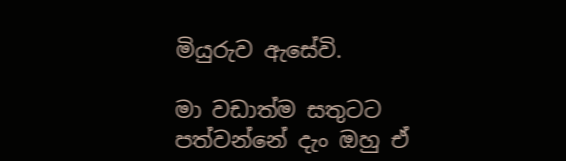මියුරුව ඇසේවි.

මා වඩාත්ම සතුටට පත්වන්නේ දැං ඔහු ඒ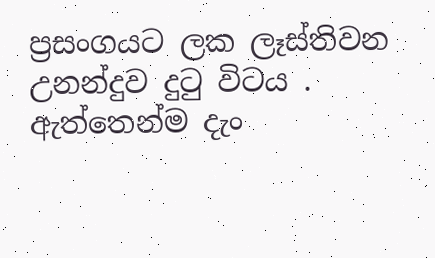ප්‍රසංගයට ලක ලෑස්තිවන උනන්දුව දුටු විටය . ඇත්තෙන්ම දැං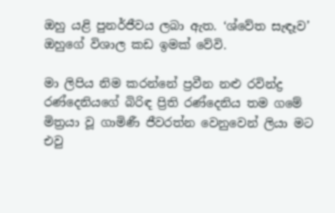ඔහු යළි පුනර්ජීවය ලබා ඇත. ‘ශ්වේත සැඳෑව’ ඔහුගේ විශාල කඩ ඉමක් වේවි.

මා ලිපිය නිම කරන්නේ ප්‍රවීන නළු රවින්ද්‍ර රණ්දෙනියගේ බිරිඳ ප්‍රිති රණ්දෙනිය තම ගමේ මිත්‍රයා වූ ගාමිණී ජීවරත්න වෙනුවෙන් ලියා මට එවු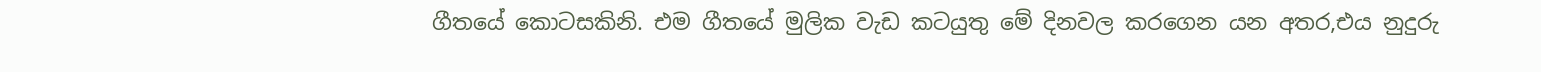ගීතයේ කොටසකිනි. එම ගීතයේ මුලික වැඩ කටයුතු මේ දිනවල කරගෙන යන අතර,එය නුදුරු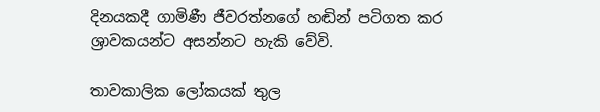දිනයකදී ගාමිණී ජීවරත්නගේ හඬින් පටිගත කර ශ්‍රාවකයන්ට අසන්නට හැකි වේවි.

තාවකාලික ලෝකයක් තුල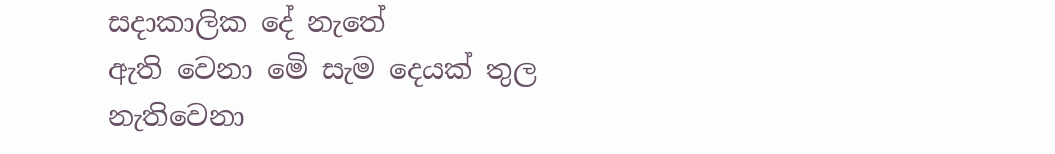සදාකාලික දේ නැතේ
ඇති වෙනා මෙි සැම දෙයක් තුල
නැතිවෙනා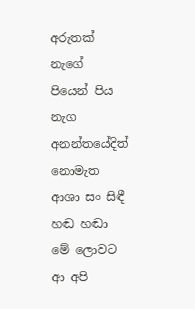අරුතක් නැගේ
පියෙන් පිය නැග අනන්තයේදිත්
නොමැත ආශා සං සිඳී
හඬ හඬා මේ ලොවට ආ අපි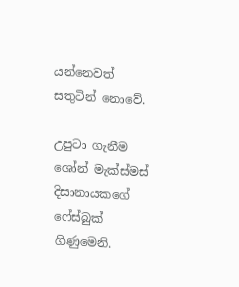යන්නෙවත් සතුටින් නොවේ.

උපුටා ගැනීම ශෝන් මැක්ස්මස් දිසානායකගේ ෆේස්බුක් ගිණුමෙනි.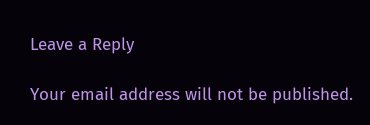Leave a Reply

Your email address will not be published.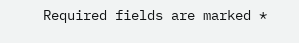Required fields are marked *